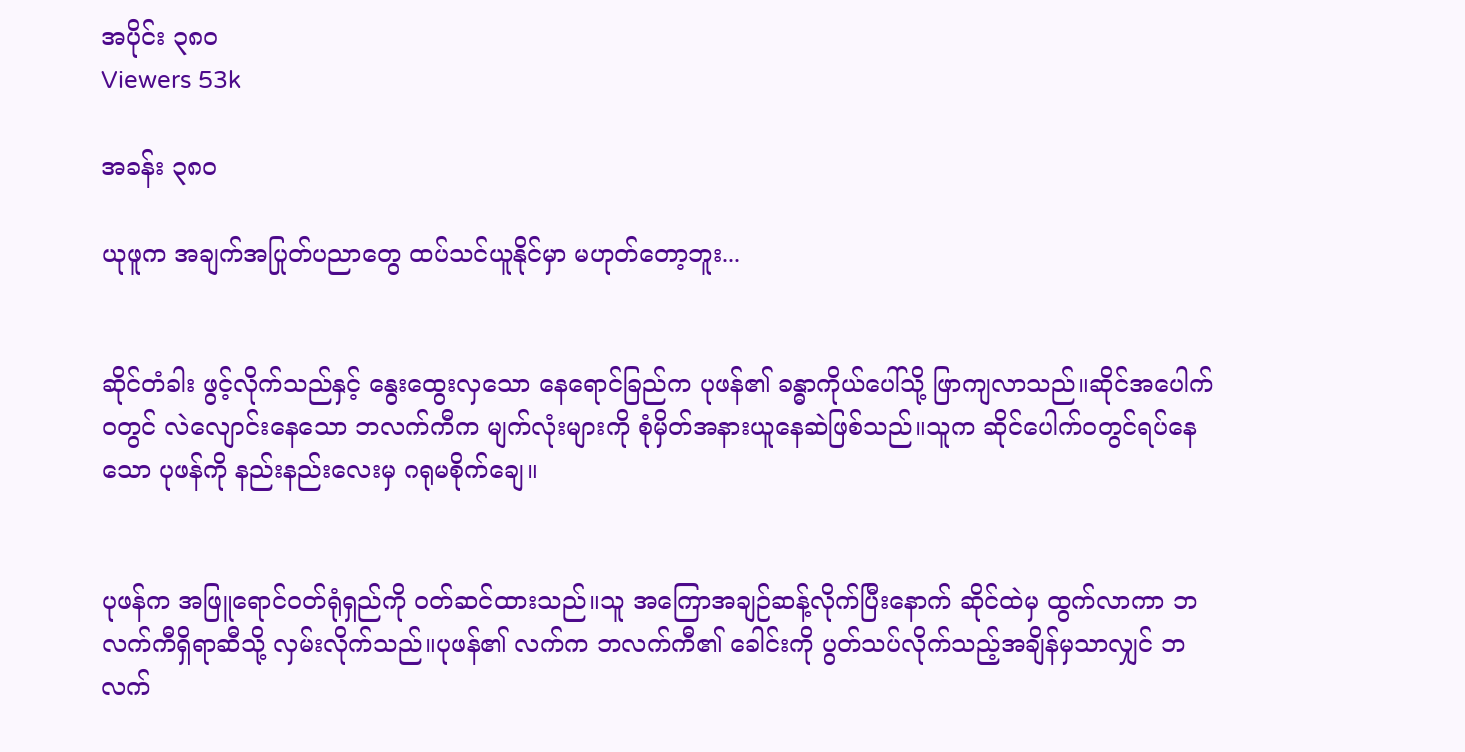အပိုင်း ၃၈၀
Viewers 53k

အခန်း ၃၈၀

ယုဖူက အချက်အပြုတ်ပညာတွေ ထပ်သင်ယူနိုင်မှာ မဟုတ်တော့ဘူး...


ဆိုင်တံခါး ဖွင့်လိုက်သည်နှင့် နွေးထွေးလှသော နေရောင်ခြည်က ပုဖန်၏ ခန္ဓာကိုယ်ပေါ်သို့ ဖြာကျလာသည်။ဆိုင်အပေါက်ဝတွင် လဲလျောင်းနေသော ဘလက်ကီက မျက်လုံးများကို စုံမှိတ်အနားယူနေဆဲဖြစ်သည်။သူက ဆိုင်ပေါက်ဝတွင်ရပ်နေသော ပုဖန်ကို နည်းနည်းလေးမှ ဂရုမစိုက်ချေ။


ပုဖန်က အဖြူရောင်ဝတ်ရုံရှည်ကို ဝတ်ဆင်ထားသည်။သူ အကြောအချဉ်ဆန့်လိုက်ပြီးနောက် ဆိုင်ထဲမှ ထွက်လာကာ ဘလက်ကီရှိရာဆီသို့ လှမ်းလိုက်သည်။ပုဖန်၏ လက်က ဘလက်ကီ၏ ခေါင်းကို ပွတ်သပ်လိုက်သည့်အချိန်မှသာလျှင် ဘလက်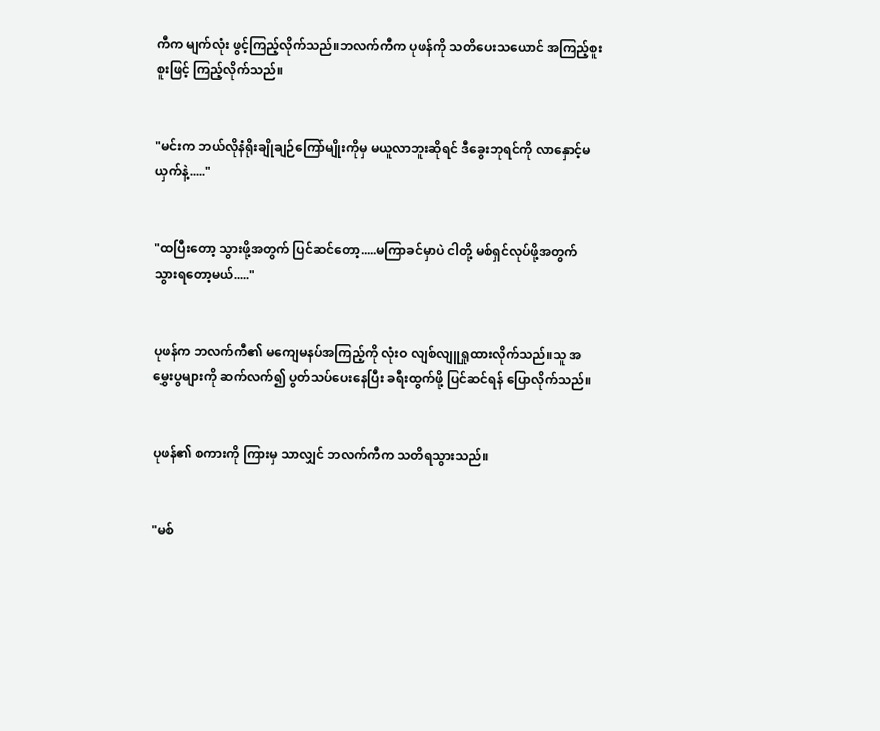ကီက မျက်လုံး ဖွင့်ကြည့်လိုက်သည်။ဘလက်ကီက ပုဖန်ကို သတိပေးသယောင် အကြည့်စူးစူးဖြင့် ကြည့်လိုက်သည်။


"မင်းက ဘယ်လိုနံရိုးချိုချဉ်ကြော်မျိုးကိုမှ မယူလာဘူးဆိုရင် ဒီခွေးဘုရင်ကို လာနှောင့်မယှက်နဲ့....."


"ထပြီးတော့ သွားဖို့အတွက် ပြင်ဆင်တော့.....မကြာခင်မှာပဲ ငါတို့ မစ်ရှင်လုပ်ဖို့အတွက် သွားရတော့မယ်....."


ပုဖန်က ဘလက်ကီ၏ မကျေမနပ်အကြည့်ကို လုံးဝ လျစ်လျူရှုထားလိုက်သည်။သူ အမွှေးပွများကို ဆက်လက်၍ ပွတ်သပ်ပေးနေပြီး ခရီးထွက်ဖို့ ပြင်ဆင်ရန် ပြောလိုက်သည်။


ပုဖန်၏ စကားကို ကြားမှ သာလျှင် ဘလက်ကီက သတိရသွားသည်။


"မစ်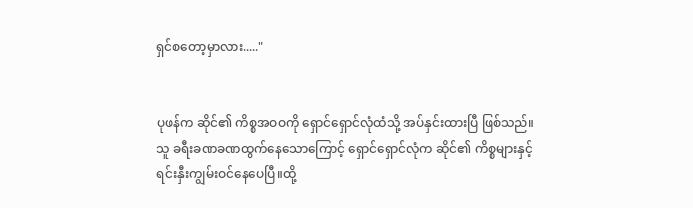ရှင်စတော့မှာလား....."


ပုဖန်က ဆိုင်၏ ကိစ္စအဝဝကို ရှောင်ရှောင်လုံထံသို့ အပ်နှင်းထားပြီ ဖြစ်သည်။သူ ခရီးခဏခဏထွက်နေသောကြောင့် ရှောင်ရှောင်လုံက ဆိုင်၏ ကိစ္စများနှင့် ရင်းနှီးကျွမ်းဝင်နေပေပြီ။ထို့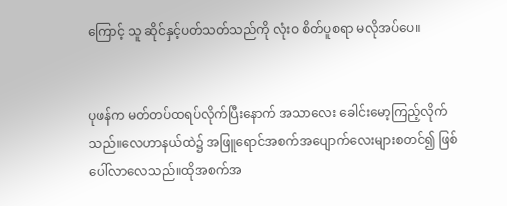ကြောင့် သူ ဆိုင်နှင့်ပတ်သတ်သည်ကို လုံးဝ စိတ်ပူစရာ မလိုအပ်ပေ။


ပုဖန်က မတ်တပ်ထရပ်လိုက်ပြီးနောက် အသာလေး ခေါင်းမော့ကြည့်လိုက်သည်။လေဟာနယ်ထဲ၌ အဖြူရောင်အစက်အပျောက်လေးများစတင်၍ ဖြစ်ပေါ်လာလေသည်။ထိုအစက်အ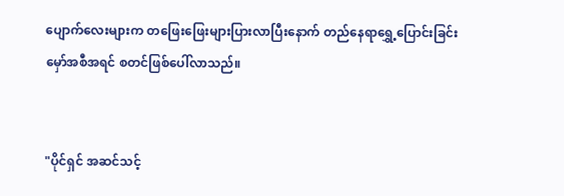ပျောက်လေးများက တဖြေးဖြေးများပြားလာပြီးနောက် တည်နေရာရွှေ့ပြောင်းခြင်း မှော်အစီအရင် စတင်ဖြစ်ပေါ်လာသည်။


"ပိုင်ရှင် အဆင်သင့်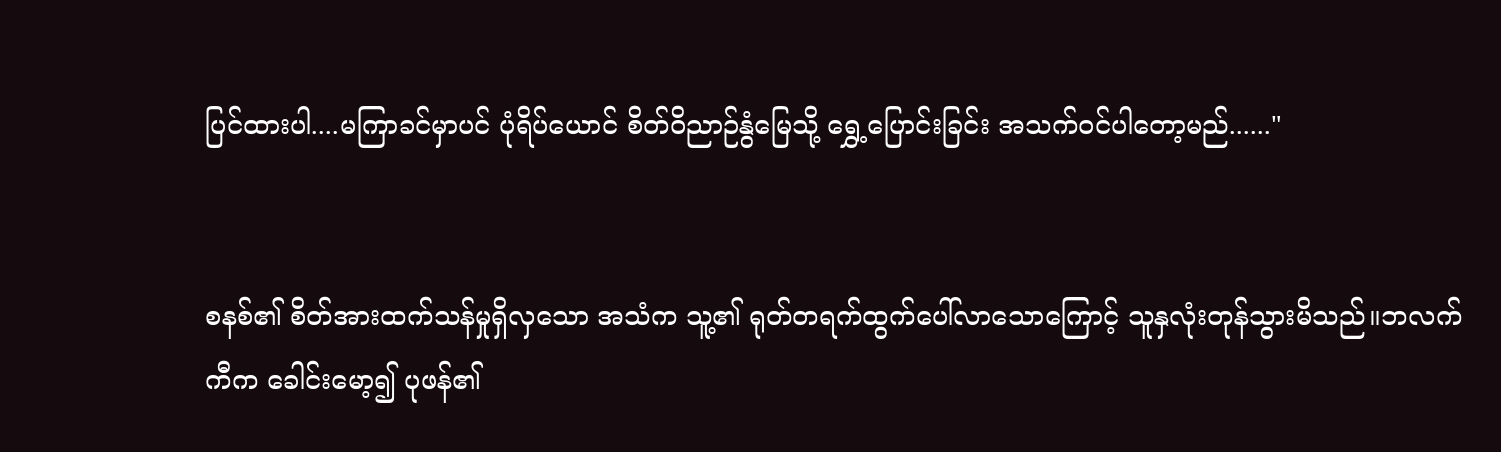ပြင်ထားပါ....မကြာခင်မှာပင် ပုံရိပ်ယောင် စိတ်ဝိညာဉ်နွံမြေသို့ ရွှေ့ပြောင်းခြင်း အသက်ဝင်ပါတော့မည်......"


စနစ်၏ စိတ်အားထက်သန်မှုရှိလှသော အသံက သူ့၏ ရုတ်တရက်ထွက်ပေါ်လာသောကြောင့် သူနှလုံးတုန်သွားမိသည်။ဘလက်ကီက ခေါင်းမော့၍ ပုဖန်၏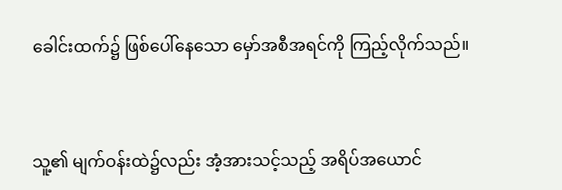ခေါင်းထက်၌ ဖြစ်ပေါ်နေသော မှော်အစီအရင်ကို ကြည့်လိုက်သည်။


သူ့၏ မျက်ဝန်းထဲ၌လည်း အံ့အားသင့်သည့် အရိပ်အယောင်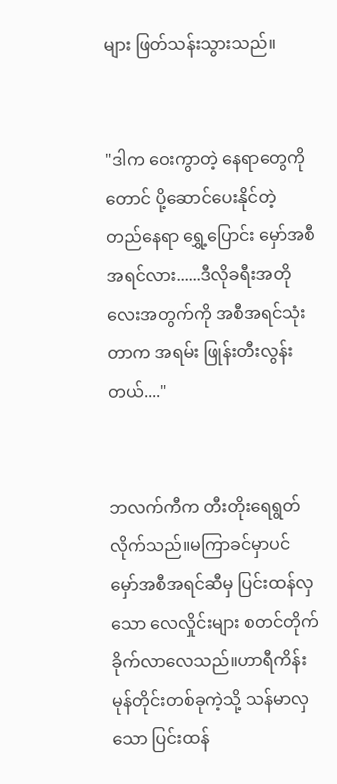များ ဖြတ်သန်းသွားသည်။


"ဒါက ဝေးကွာတဲ့ နေရာတွေကိုတောင် ပို့ဆောင်ပေးနိုင်တဲ့ တည်နေရာ ရွှေ့ပြောင်း မှော်အစီအရင်လား......ဒီလိုခရီးအတိုလေးအတွက်ကို အစီအရင်သုံးတာက အရမ်း ဖြုန်းတီးလွန်းတယ်...."


ဘလက်ကီက တီးတိုးရေရွတ်လိုက်သည်။မကြာခင်မှာပင် မှော်အစီအရင်ဆီမှ ပြင်းထန်လှသော လေလှိုင်းများ စတင်တိုက်ခိုက်လာလေသည်။ဟာရီကိန်းမုန်တိုင်းတစ်ခုကဲ့သို့ သန်မာလှသော ပြင်းထန်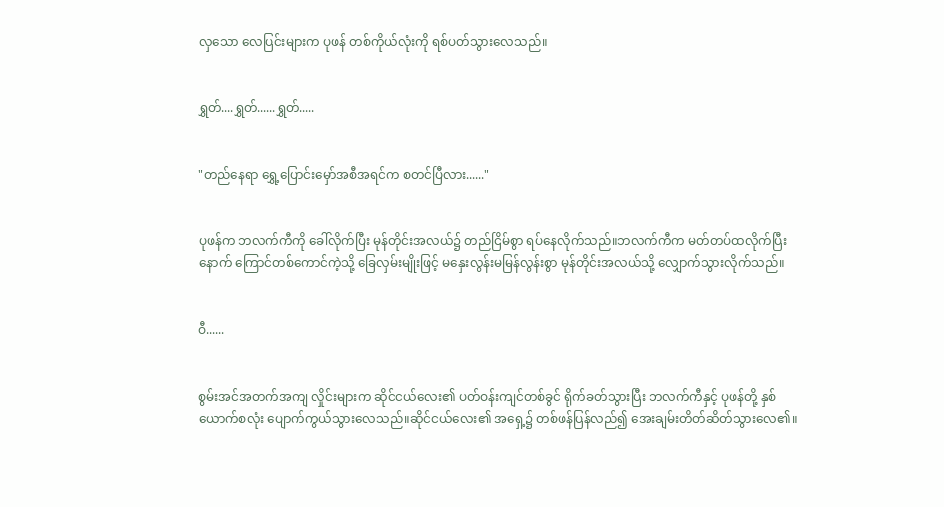လှသော လေပြင်းများက ပုဖန် တစ်ကိုယ်လုံးကို ရစ်ပတ်သွားလေသည်။


ရွှတ်....ရွှတ်......ရွှတ်.....


"တည်နေရာ ရွှေ့ပြောင်းမှော်အစီအရင်က စတင်ပြီလား......"


ပုဖန်က ဘလက်ကီကို ခေါ်လိုက်ပြီး မုန်တိုင်းအလယ်၌ တည်ငြိမ်စွာ ရပ်နေလိုက်သည်။ဘလက်ကီက မတ်တပ်ထလိုက်ပြီးနောက် ကြောင်တစ်ကောင်ကဲ့သို့ ခြေလှမ်းမျိုးဖြင့် မနှေးလွန်းမမြန်လွန်းစွာ မုန်တိုင်းအလယ်သို့ လျှောက်သွားလိုက်သည်။


ဝီ......


စွမ်းအင်အတက်အကျ လှိုင်းများက ဆိုင်ငယ်လေး၏ ပတ်ဝန်းကျင်တစ်ခွင် ရိုက်ခတ်သွားပြီး ဘလက်ကီနှင့် ပုဖန်တို့ နှစ်ယောက်စလုံး ပျောက်ကွယ်သွားလေသည်။ဆိုင်ငယ်လေး၏ အရှေ့၌ တစ်ဖန်ပြန်လည်၍ အေးချမ်းတိတ်ဆိတ်သွားလေ၏။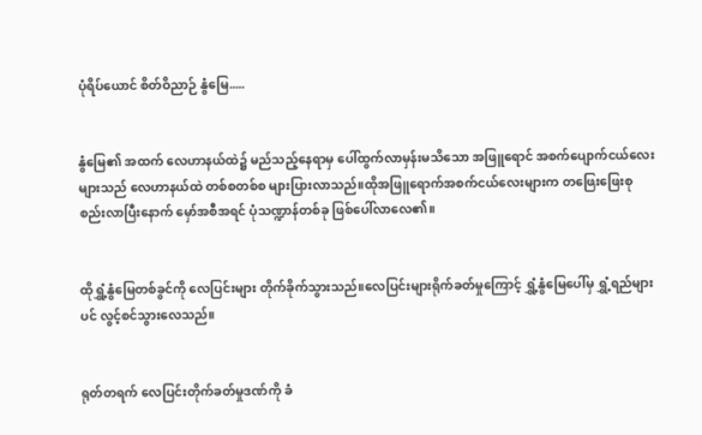ပုံရိပ်ယောင် စိတ်ဝိညာဉ် နွံမြေ.....


နွံမြေ၏ အထက် လေဟာနယ်ထဲ၌ မည်သည့်နေရာမှ ပေါ်ထွက်လာမှန်းမသိသော အဖြူရောင် အစက်ပျောက်ငယ်လေးများသည် လေဟာနယ်ထဲ တစ်စတစ်စ များပြားလာသည်။ထိုအဖြူရောက်အစက်ငယ်လေးများက တဖြေးဖြေးစုစည်းလာပြီးနောက် မှော်အစီအရင် ပုံသဏ္ဍာန်တစ်ခု ဖြစ်ပေါ်လာလေ၏။


ထိုရွှံ့နွံမြေတစ်ခွင်ကို လေပြင်းများ တိုက်ခိုက်သွားသည်။လေပြင်းများရိုက်ခတ်မှုကြောင့် ရွှံ့နွံမြေပေါ်မှ ရွှံ့ရည်များပင် လွင့်စင်သွားလေသည်။


ရုတ်တရက် လေပြင်းတိုက်ခတ်မှုဒဏ်ကို ခံ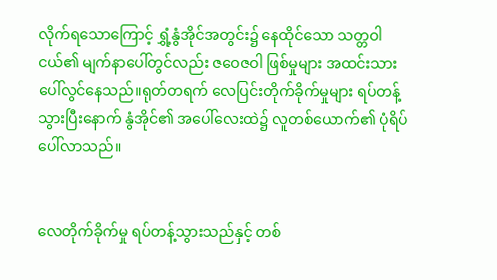လိုက်ရသောကြောင့် ရွှံ့နွံအိုင်အတွင်း၌ နေထိုင်သော သတ္တဝါငယ်၏ မျက်နာပေါ်တွင်လည်း ဇဝေဇဝါ ဖြစ်မှုများ အထင်းသား ပေါ်လွင်နေသည်။ရုတ်တရက် လေပြင်းတိုက်ခိုက်မှုများ ရပ်တန့်သွားပြီးနောက် နွံအိုင်၏ အပေါ်လေးထဲ၌ လူတစ်ယောက်၏ ပုံရိပ်ပေါ်လာသည်။


လေတိုက်ခိုက်မှု ရပ်တန့်သွားသည်နှင့် တစ်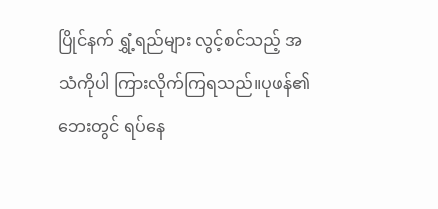ပြိုင်နက် ရွှံ့ရည်များ လွင့်စင်သည့် အသံကိုပါ ကြားလိုက်ကြရသည်။ပုဖန်၏ ဘေးတွင် ရပ်နေ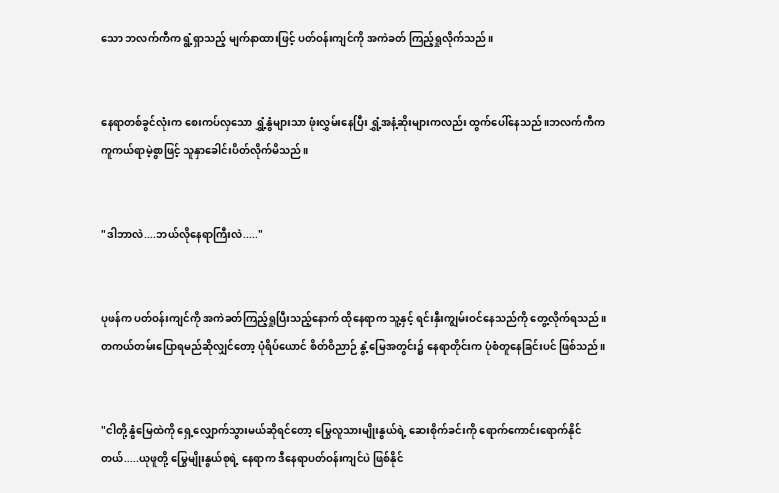သော ဘလက်ကီက ရွံ့ရှာသည့် မျက်နာထားဖြင့် ပတ်ဝန်းကျင်ကို အကဲခတ် ကြည့်ရှုလိုက်သည်။


နေရာတစ်ခွင်လုံးက စေးကပ်လှသော ရွှံ့နွံများသာ ဖုံးလွှမ်းနေပြီး ရွှံ့အနံ့ဆိုးများကလည်း ထွက်ပေါ်နေသည်။ဘလက်ကီက ကူကယ်ရာမဲ့စွာဖြင့် သူနှာခေါင်းပိတ်လိုက်မိသည်။


"ဒါဘာလဲ....ဘယ်လိုနေရာကြီးလဲ....."


ပုဖန်က ပတ်ဝန်းကျင်ကို အကဲခတ်ကြည့်ရှုပြီးသည့်နောက် ထိုနေရာက သူ့နှင့် ရင်းနှီးကျွမ်းဝင်နေသည်ကို တွေ့လိုက်ရသည်။တကယ်တမ်းပြောရမည်ဆိုလျှင်တော့ ပုံရိပ်ယောင် စိတ်ဝိညာဉ် နွံ့မြေအတွင်း၌ နေရာတိုင်းက ပုံစံတူနေခြင်းပင် ဖြစ်သည်။


"ငါတို့ နွံမြေထဲကို ရှေ့လျှောက်သွားမယ်ဆိုရင်တော့ မြွေလူသားမျိုးနွယ်ရဲ့ ဆေးစိုက်ခင်းကို ရောက်ကောင်းရောက်နိုင်တယ်.....ယုဖူတို့ မြွေမျိုးနွယ်စုရဲ့ နေရာက ဒီနေရာပတ်ဝန်းကျင်ပဲ ဖြစ်နိုင်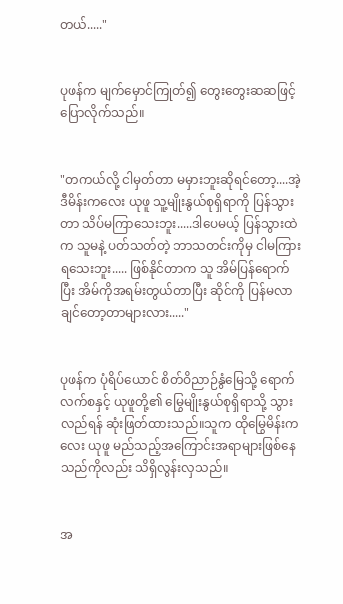တယ်....."


ပုဖန်က မျက်မှောင်ကြုတ်၍ တွေးတွေးဆဆဖြင့် ပြောလိုက်သည်။


"တကယ်လို့ ငါမှတ်တာ မမှားဘူးဆိုရင်တော့....အဲ့ဒီမိန်းကလေး ယုဖူ သူ့မျိုးနွယ်စုရှိရာကို ပြန်သွားတာ သိပ်မကြာသေးဘူး.....ဒါပေမယ့် ပြန်သွားထဲက သူမနဲ့ ပတ်သတ်တဲ့ ဘာသတင်းကိုမှ ငါမကြားရသေးဘူး..... ဖြစ်နိုင်တာက သူ အိမ်ပြန်ရောက်ပြီး အိမ်ကိုအရမ်းတွယ်တာပြီး ဆိုင်ကို ပြန်မလာချင်တော့တာများလား....."


ပုဖန်က ပုံရိပ်ယောင် စိတ်ဝိညာဉ်နွံမြေသို့ ရောက်လက်စနှင့် ယုဖူတို့၏ မြွေမျိုးနွယ်စုရှိရာသို့ သွားလည်ရန် ဆုံးဖြတ်ထားသည်။သူက ထိုမြွေမိန်းကလေး ယုဖူ မည်သည့်အကြောင်းအရာများဖြစ်နေသည်ကိုလည်း သိရှိလွန်းလှသည်။


အ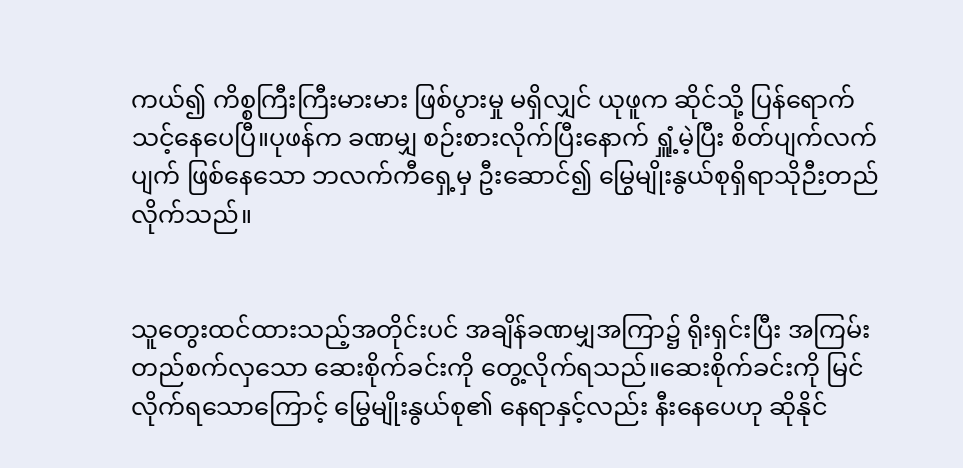ကယ်၍ ကိစ္စကြီးကြီးမားမား ဖြစ်ပွားမှု မရှိလျှင် ယုဖူက ဆိုင်သို့ ပြန်ရောက်သင့်နေပေပြီ။ပုဖန်က ခဏမျှ စဉ်းစားလိုက်ပြီးနောက် ရှူံ့မဲ့ပြီး စိတ်ပျက်လက်ပျက် ဖြစ်နေသော ဘလက်ကီရှေ့မှ ဦးဆောင်၍ မြွေမျိုးနွယ်စုရှိရာသိုဉီးတည်လိုက်သည်။


သူတွေးထင်ထားသည့်အတိုင်းပင် အချိန်ခဏမျှအကြာ၌ ရိုးရှင်းပြီး အကြမ်းတည်စက်လှသော ဆေးစိုက်ခင်းကို တွေ့လိုက်ရသည်။ဆေးစိုက်ခင်းကို မြင်လိုက်ရသောကြောင့် မြွေမျိုးနွယ်စု၏ နေရာနှင့်လည်း နီးနေပေဟု ဆိုနိုင်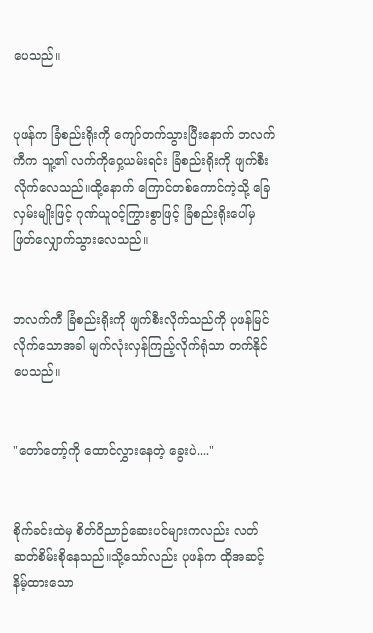ပေသည်။


ပုဖန်က ခြံစည်းရိုးကို ကျော်တက်သွားပြီးနောက် ဘလက်ကီက သူ့၏ လက်ကိုဝှေ့ယမ်းရင်း ခြံစည်းရိုးကို ဖျက်စီးလိုက်လေသည်။ထို့နောက် ကြောင်တစ်ကောင်ကဲ့သို့ ခြေလှမ်းမျိုးဖြင့် ဂုဏ်ယူဝင့်ကြွားစွာဖြင့် ခြံစည်းရိုးပေါ်မှ ဖြတ်လျှောက်သွားလေသည်။


ဘလက်ကီ ခြံစည်းရိုးကို ဖျက်စီးလိုက်သည်ကို ပုဖန်မြင်လိုက်သောအခါ မျက်လုံးလှန်ကြည့်လိုက်ရုံသာ တက်နိုင်ပေသည်။


"တော်တော့်ကို ထောင်လွှားနေတဲ့ ခွေးပဲ...."


စိုက်ခင်းထဲမှ စိတ်ဝိညာဉ်ဆေးပင်များကလည်း လတ်ဆတ်စိမ်းစိုနေသည်။သို့သော်လည်း ပုဖန်က ထိုအဆင့်နိမ့်ထားသော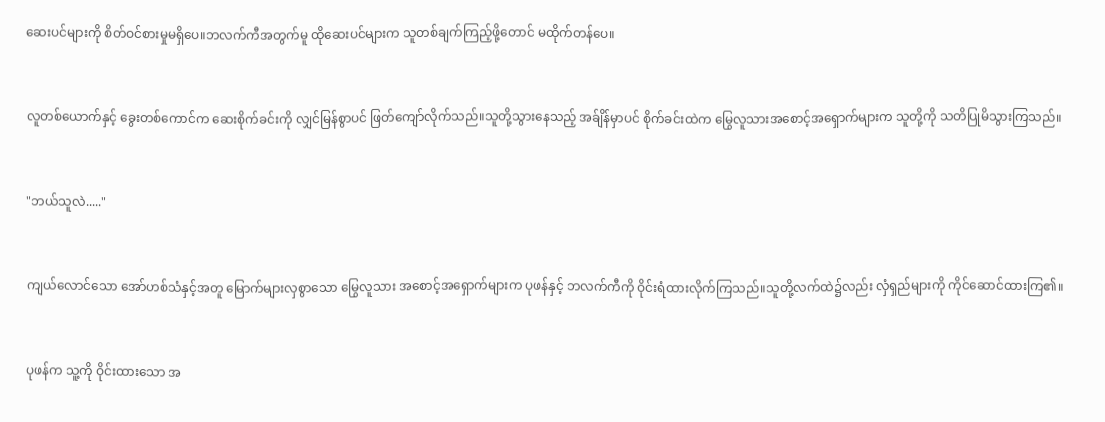ဆေးပင်များကို စိတ်ဝင်စားမှုမရှိပေ။ဘလက်ကီအတွက်မူ ထိုဆေးပင်များက သူတစ်ချက်ကြည့်ဖို့တောင် မထိုက်တန်ပေ။


လူတစ်ယောက်နှင့် ခွေးတစ်ကောင်က ဆေးစိုက်ခင်းကို လျှင်မြန်စွာပင် ဖြတ်ကျော်လိုက်သည်။သူတို့သွားနေသည့် အခ်ျိန်မှာပင် စိုက်ခင်းထဲက မြွေလူသားအစောင့်အရှောက်များက သူတို့ကို သတိပြုမိသွားကြသည်။


"ဘယ်သူလဲ....."


ကျယ်လောင်သော အော်ဟစ်သံနှင့်အတူ မြောက်များလှစွာသော မြွေလူသား အစောင့်အရှောက်များက ပုဖန်နှင့် ဘလက်ကီကို ဝိုင်းရံထားလိုက်ကြသည်။သူတို့လက်ထဲ၌လည်း လှံရှည်များကို ကိုင်ဆောင်ထားကြ၏။


ပုဖန်က သူ့ကို ဝိုင်းထားသော အ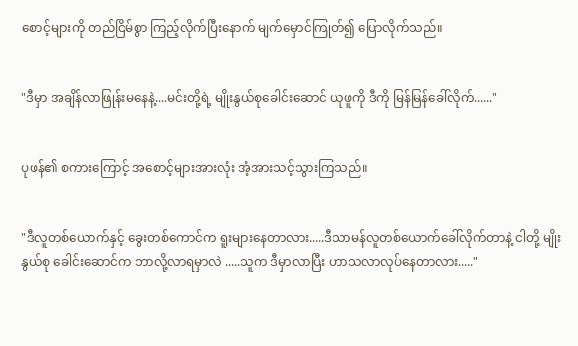စောင့်များကို တည်ငြိမ်စွာ ကြည့်လိုက်ပြီးနောက် မျက်မှောင်ကြုတ်၍ ပြောလိုက်သည်။


"ဒီမှာ အချိန်လာဖြုန်းမနေနဲ့....မင်းတို့ရဲ့ မျိုးနွယ်စုခေါင်းဆောင် ယုဖူကို ဒီကို မြန်မြန်ခေါ်လိုက်......"


ပုဖန်၏ စကားကြောင့် အစောင့်များအားလုံး အံ့အားသင့်သွားကြသည်။


"ဒီလူတစ်ယောက်နှင့် ခွေးတစ်ကောင်က ရူးများနေတာလား.....ဒီသာမန်လူတစ်ယောက်ခေါ်လိုက်တာနဲ့ ငါတို့ မျိုးနွယ်စု ခေါင်းဆောင်က ဘာလို့လာရမှာလဲ .....သူက ဒီမှာလာပြီး ဟာသလာလုပ်နေတာလား....."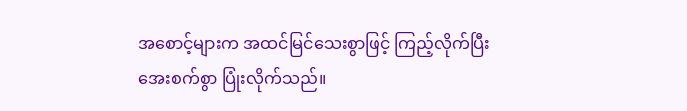အစောင့်များက အထင်မြင်သေးစွာဖြင့် ကြည့်လိုက်ပြီး အေးစက်စွာ ပြုံးလိုက်သည်။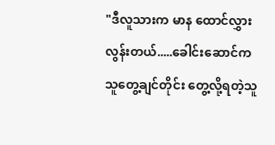"ဒီလူသားက မာန ထောင်လွှားလွန်းတယ်.....ခေါင်းဆောင်က သူတွေ့ချင်တိုင်း တွေ့လို့ရတဲ့သူ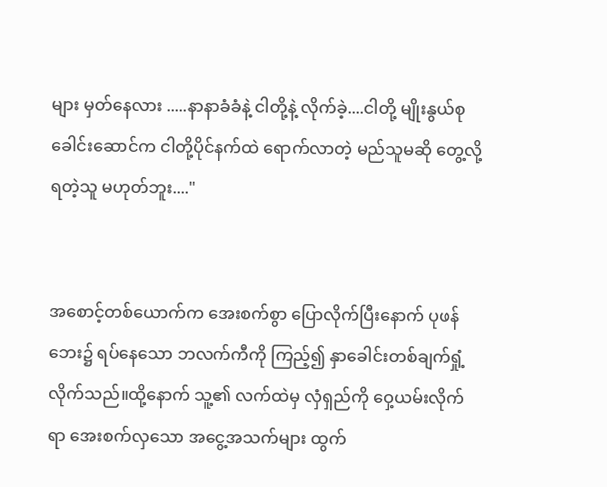များ မှတ်နေလား .....နာနာခံခံနဲ့ ငါတို့နဲ့ လိုက်ခဲ့....ငါတို့ မျိုးနွယ်စုခေါင်းဆောင်က ငါတို့ပိုင်နက်ထဲ ရောက်လာတဲ့ မည်သူမဆို တွေ့လို့ရတဲ့သူ မဟုတ်ဘူး...."


အစောင့်တစ်ယောက်က အေးစက်စွာ ပြောလိုက်ပြီးနောက် ပုဖန်ဘေး၌ ရပ်နေသော ဘလက်ကီကို ကြည့်၍ နှာခေါင်းတစ်ချက်ရှုံ့လိုက်သည်။ထို့နောက် သူ့၏ လက်ထဲမှ လှံရှည်ကို ဝှေ့ယမ်းလိုက်ရာ အေးစက်လှသော အငွေ့အသက်များ ထွက်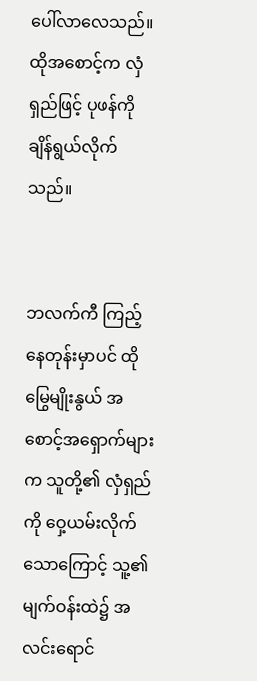ပေါ်လာလေသည်။ထိုအစောင့်က လှံရှည်ဖြင့် ပုဖန်ကို ချိန်ရွယ်လိုက်သည်။


ဘလက်ကီ ကြည့်နေတုန်းမှာပင် ထိုမြွေမျိုးနွယ် အစောင့်အရှောက်များက သူတို့၏ လှံရှည်ကို ဝှေ့ယမ်းလိုက်သောကြောင့် သူ့၏ မျက်ဝန်းထဲ၌ အလင်းရောင်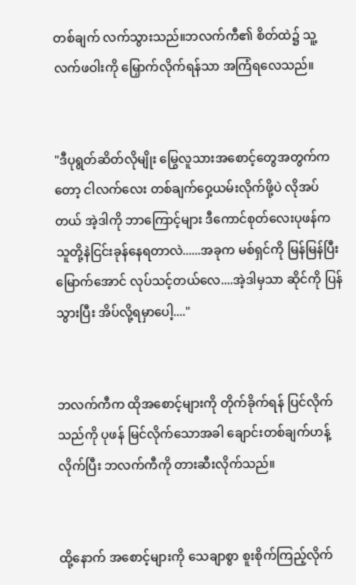တစ်ချက် လက်သွားသည်။ဘလက်ကီ၏ စိတ်ထဲ၌ သူ့လက်ဖဝါးကို မြှောက်လိုက်ရန်သာ အကြံရလေသည်။


"ဒီပုရွတ်ဆိတ်လိုမျိုး မြွေလူသားအစောင့်တွေအတွက်ကတော့ ငါလက်လေး တစ်ချက်ဝှေ့ယမ်းလိုက်ဖို့ပဲ လိုအပ်တယ် အဲ့ဒါကို ဘာကြောင့်များ ဒီကောင်စုတ်လေးပုဖန်က သူတို့နဲငြင်းခုန်နေရတာလဲ......အခုက မစ်ရှင်ကို မြန်မြန်ပြီးမြောက်အောင် လုပ်သင့်တယ်လေ....အဲ့ဒါမှသာ ဆိုင်ကို ပြန်သွားပြီး အိပ်လို့ရမှာပေါ့...."


ဘလက်ကီက ထိုအစောင့်များကို တိုက်ခိုက်ရန် ပြင်လိုက်သည်ကို ပုဖန် မြင်လိုက်သောအခါ ချောင်းတစ်ချက်ဟန့်လိုက်ပြီး ဘလက်ကီကို တားဆီးလိုက်သည်။


ထို့နောက် အစောင့်များကို သေချာစွာ စူးစိုက်ကြည့်လိုက်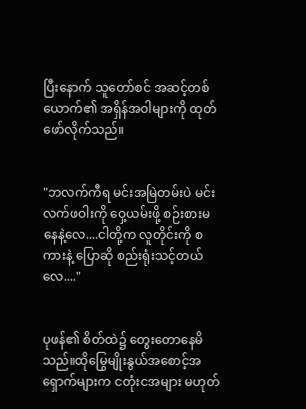ပြီးနောက် သူတော်စင် အဆင့်တစ်ယောက်၏ အရှိန်အဝါများကို ထုတ်ဖော်လိုက်သည်။


"ဘလက်ကီရ မင်းအမြဲတမ်းပဲ မင်းလက်ဖဝါးကို ဝှေ့ယမ်းဖို့ စဉ်းစားမနေနဲ့လေ....ငါတို့က လူတိုင်းကို စကားနဲ့ ပြောဆို စည်းရုံးသင့်တယ်လေ...."


ပုဖန်၏ စိတ်ထဲ၌ တွေးတောနေမိသည်။ထိုမြွေမျိုးနွယ်အစောင့်အရှောက်များက ငတုံးငအများ မဟုတ်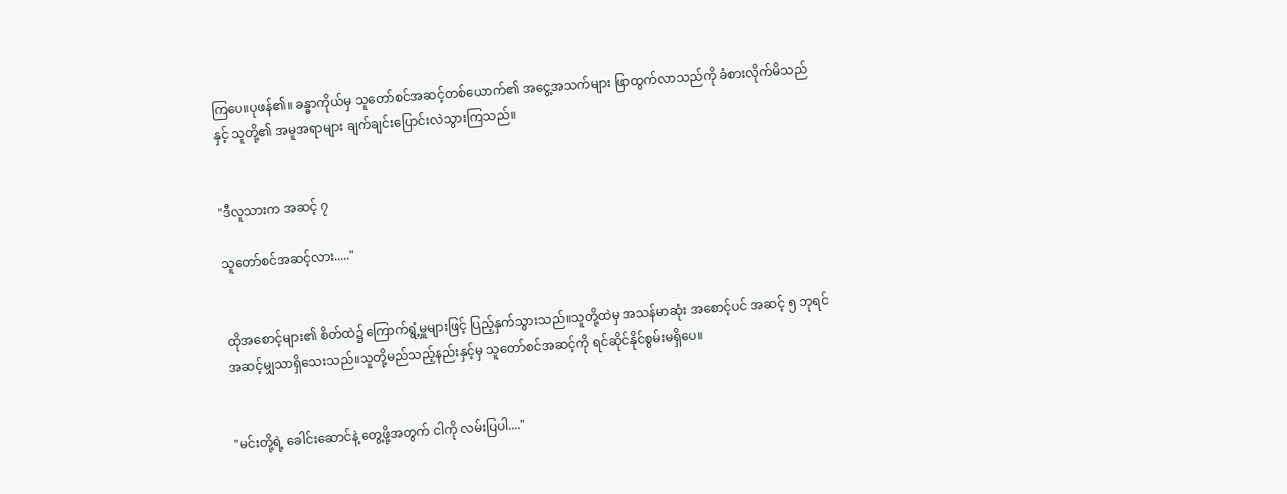ကြပေ။ပုဖန်၏။ ခန္ဓာကိုယ်မှ သူတော်စင်အဆင့်တစ်ယောက်၏ အငွေ့အသက်များ ဖြာထွက်လာသည်ကို ခံစားလိုက်မိသည်နှင့် သူတို့၏ အမူအရာများ ချက်ချင်းပြောင်းလဲသွားကြသည်။


"ဒီလူသားက အဆင့် ၇

သူတော်စင်အဆင့်လား....."


ထိုအစောင့်များ၏ စိတ်ထဲ၌ ကြောက်ရွံ့မှူများဖြင့် ပြည့်နှက်သွားသည်။သူတို့ထဲမှ အသန်မာဆုံး အစောင့်ပင် အဆင့် ၅ ဘုရင်အဆင့်မျှသာရှိသေးသည်။သူတို့မည်သည့်နည်းနှင့်မှ သူတော်စင်အဆင့်ကို ရင်ဆိုင်နိုင်စွမ်းမရှိပေ။


"မင်းတို့ရဲ့ ခေါင်းဆောင်နဲ့ တွေ့ဖို့အတွက် ငါကို လမ်းပြပါ...."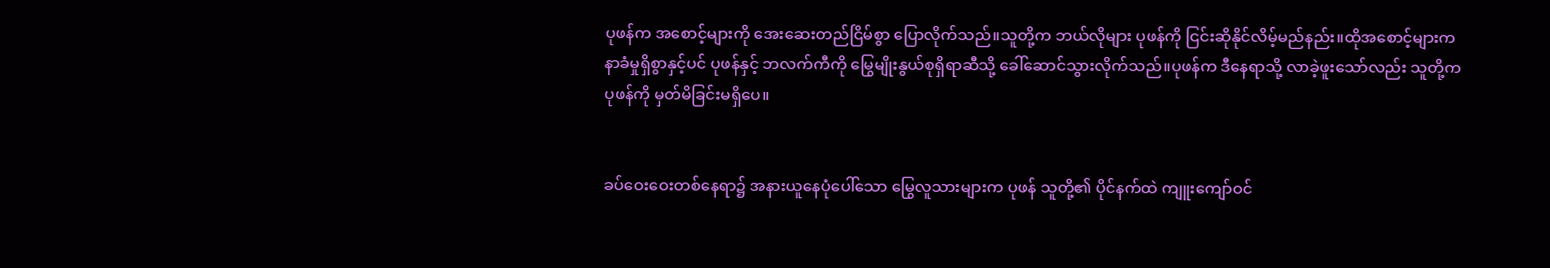ပုဖန်က အစောင့်များကို အေးဆေးတည်ငြိမ်စွာ ပြောလိုက်သည်။သူတို့က ဘယ်လိုများ ပုဖန်ကို ငြင်းဆိုနိုင်လိမ့်မည်နည်း။ထိုအစောင့်များက နာခံမှုရှိစွာနှင့်ပင် ပုဖန်နှင့် ဘလက်ကီကို မြွေမျိုးနွယ်စုရှိရာဆီသို့ ခေါ်ဆောင်သွားလိုက်သည်။ပုဖန်က ဒီနေရာသို့ လာခဲ့ဖူးသော်လည်း သူတို့က ပုဖန်ကို မှတ်မိခြင်းမရှိပေ။


ခပ်ဝေးဝေးတစ်နေရာ၌ အနားယူနေပုံပေါ်သော မြွေလူသားများက ပုဖန် သူတို့၏ ပိုင်နက်ထဲ ကျူးကျော်ဝင်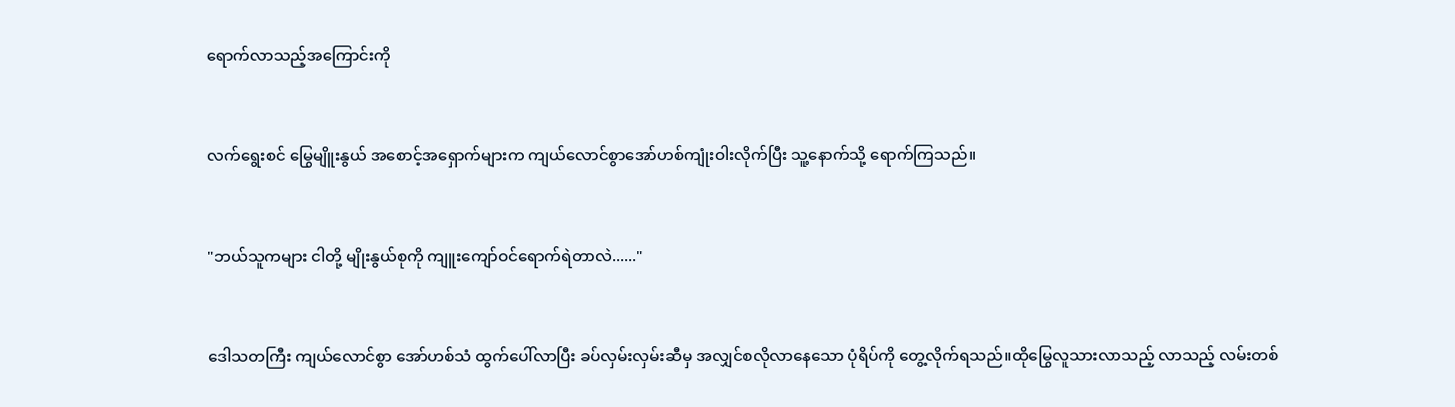ရောက်လာသည့်အကြောင်းကို


လက်ရွေးစင် မြွေမျိူးနွယ် အစောင့်အရှောက်များက ကျယ်လောင်စွာအော်ဟစ်ကျုံးဝါးလိုက်ပြီး သူ့နောက်သို့ ရောက်ကြသည်။


"ဘယ်သူကများ ငါတို့ မျိုးနွယ်စုကို ကျူးကျော်ဝင်ရောက်ရဲတာလဲ......"


ဒေါသတကြီး ကျယ်လောင်စွာ အော်ဟစ်သံ ထွက်ပေါ်လာပြီး ခပ်လှမ်းလှမ်းဆီမှ အလျှင်စလိုလာနေသော ပုံရိပ်ကို တွေ့လိုက်ရသည်။ထိုမြွေလူသားလာသည့် လာသည့် လမ်းတစ်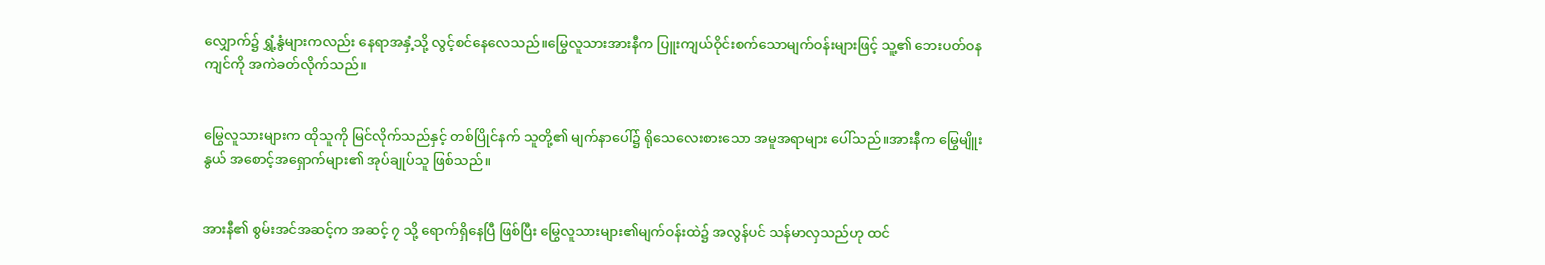လျှောက်၌ ရွှံ့နွံများကလည်း နေရာအနှံ့သို့ လွင့်စင်နေလေသည်။မြွေလူသားအားနီက ပြူးကျယ်ဝိုင်းစက်သောမျက်ဝန်းများဖြင့် သူ့၏ ဘေးပတ်ဝနကျင်ကို အကဲခတ်လိုက်သည်။


မြွေလူသားများက ထိုသူကို မြင်လိုက်သည်နှင့် တစ်ပြိုင်နက် သူတို့၏ မျက်နာပေါ်၌ ရိုသေလေးစားသော အမူအရာများ ပေါ်သည်။အားနီက မြွေမျိူးနွယ် အစောင့်အရှောက်များ၏ အုပ်ချုပ်သူ ဖြစ်သည်။


အားနီ၏ စွမ်းအင်အဆင့်က အဆင့် ၇ သို့ ရောက်ရှိနေပြီ ဖြစ်ပြီး မြွေလူသားများ၏မျက်ဝန်းထဲ၌ အလွန်ပင် သန်မာလှသည်ဟု ထင်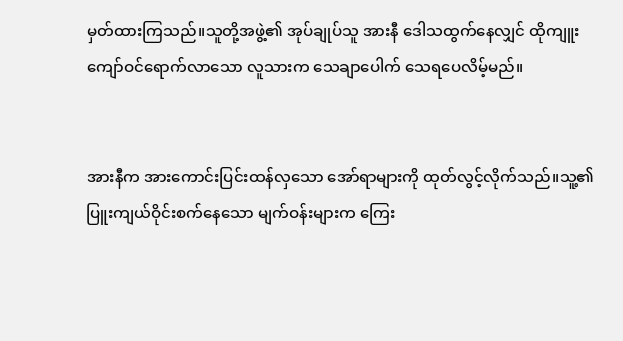မှတ်ထားကြသည်။သူတို့အဖွဲ့၏ အုပ်ချုပ်သူ အားနီ ဒေါသထွက်နေလျှင် ထိုကျူးကျော်ဝင်ရောက်လာသော လူသားက သေချာပေါက် သေရပေလိမ့်မည်။


အားနီက အားကောင်းပြင်းထန်လှသော အော်ရာများကို ထုတ်လွင့်လိုက်သည်။သူ့၏ ပြူးကျယ်ဝိုင်းစက်နေသော မျက်ဝန်းများက ကြေး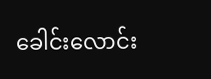ခေါင်းလောင်း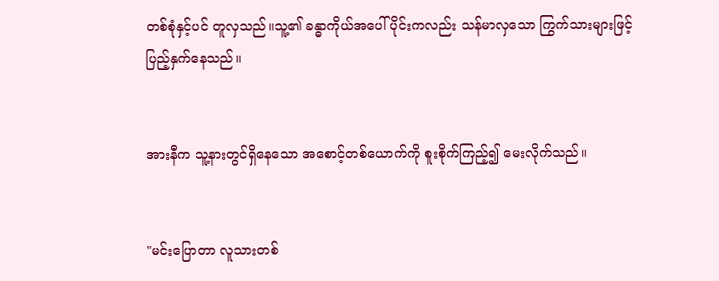တစ်စုံနှင့်ပင် တူလှသည်။သူ့၏ ခန္ဓာကိုယ်အပေါ်ပိုင်းကလည်း သန်မာလှသော ကြွက်သားများဖြင့် ပြည့်နှက်နေသည်။


အားနီက သူ့နားတွင်ရှိနေသော အစောင့်တစ်ယောက်ကို စူးစိုက်ကြည့်၍ မေးလိုက်သည်။


"မင်းပြောတာ လူသားတစ်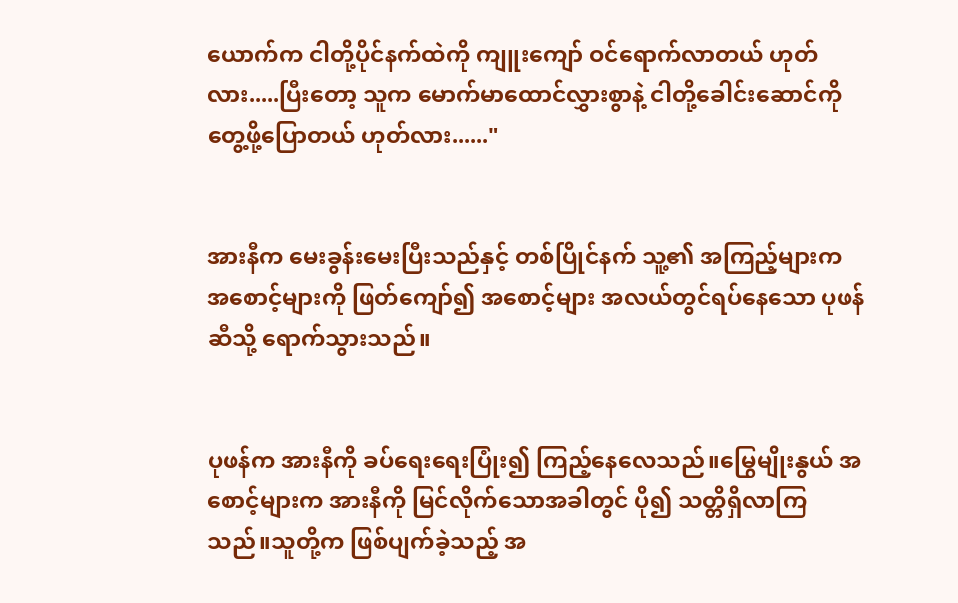ယောက်က ငါတို့ပိုင်နက်ထဲကို ကျူးကျော် ဝင်ရောက်လာတယ် ဟုတ်လား.....ပြီးတော့ သူက မောက်မာထောင်လွှားစွာနဲ့ ငါတို့ခေါင်းဆောင်ကို တွေ့ဖို့ပြောတယ် ဟုတ်လား......"


အားနီက မေးခွန်းမေးပြီးသည်နှင့် တစ်ပြိုင်နက် သူ့၏ အကြည့်များက အစောင့်များကို ဖြတ်ကျော်၍ အစောင့်များ အလယ်တွင်ရပ်နေသော ပုဖန်ဆီသို့ ရောက်သွားသည်။


ပုဖန်က အားနီကို ခပ်ရေးရေးပြုံး၍ ကြည့်နေလေသည်။မြွေမျိုးနွယ် အစောင့်များက အားနီကို မြင်လိုက်သောအခါတွင် ပို၍ သတ္တိရှိလာကြသည်။သူတို့က ဖြစ်ပျက်ခဲ့သည့် အ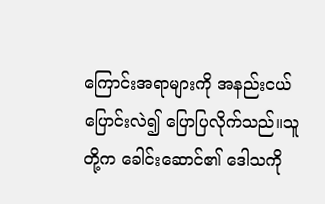ကြောင်းအရာများကို အနည်းငယ် ပြောင်းလဲ၍ ပြောပြလိုက်သည်။သူတို့က ခေါင်းဆောင်၏ ဒေါသကို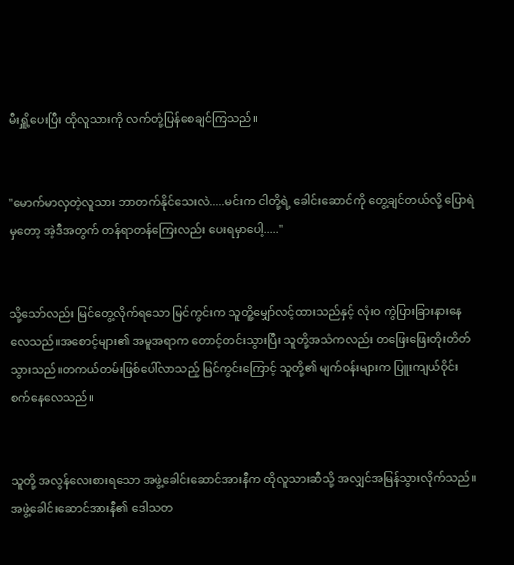မီးရှိူ့ပေးပြီး ထိုလူသားကို လက်တုံ့ပြန်စေချင်ကြသည်။


"မောက်မာလှတဲ့လူသား ဘာတက်နိုင်သေးလဲ.....မင်းက ငါတို့ရဲ့ ခေါင်းဆောင်ကို တွေ့ချင်တယ်လို့ ပြောရဲမှတော့ အဲ့ဒီအတွက် တန်ရာတန်ကြေးလည်း ပေးရမှာပေါ့....."


သို့သော်လည်း မြင်တွေ့လိုက်ရသော မြင်ကွင်းက သူတိူ့မျှော်လင့်ထားသည်နှင့် လုံးဝ ကွဲပြားခြားနားနေလေသည်။အစောင့်များ၏ အမူအရာက တောင့်တင်းသွားပြီး သူတို့အသံကလည်း တဖြေးဖြေးတိုးတိတ်သွားသည်။တကယ်တမ်းဖြစ်ပေါ်လာသည့် မြင်ကွင်းကြောင့် သူတို့၏ မျက်ဝန်းများက ပြူးကျယ်ဝိုင်းစက်နေလေသည်။


သူတို့ အလွန်လေးစားရသော အဖွဲ့ခေါင်းဆောင်အားနီက ထိုလူသားဆီသို့ အလျှင်အမြန်သွားလိုက်သည်။အဖွဲ့ခေါင်းဆောင်အားနီ၏ ဒေါသတ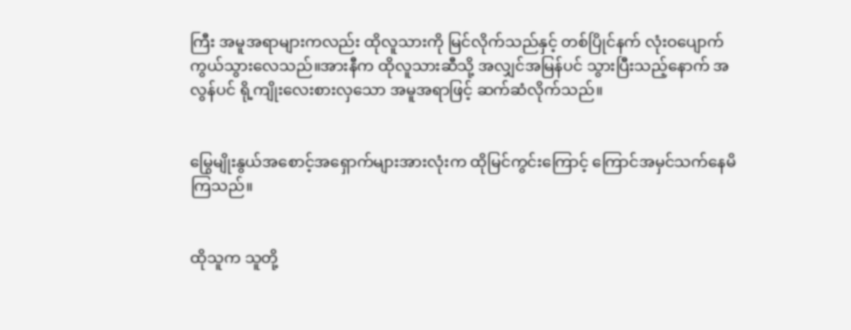ကြီး အမူအရာများကလည်း ထိုလူသားကို မြင်လိုက်သည်နှင့် တစ်ပြိုင်နက် လုံးဝပျောက်ကွယ်သွားလေသည်။အားနီက ထိုလူသားဆီသို့ အလျှင်အမြန်ပင် သွားပြီးသည့်နောက် အလွန်ပင် ရို့ကျိုးလေးစားလှသော အမူအရာဖြင့် ဆက်ဆံလိုက်သည်။


မြွေမျိုးနွယ်အစောင့်အရှောက်များအားလုံးက ထိုမြင်ကွင်းကြောင့် ကြောင်အမှင်သက်နေမိကြသည်။


ထိုသူက သူတို့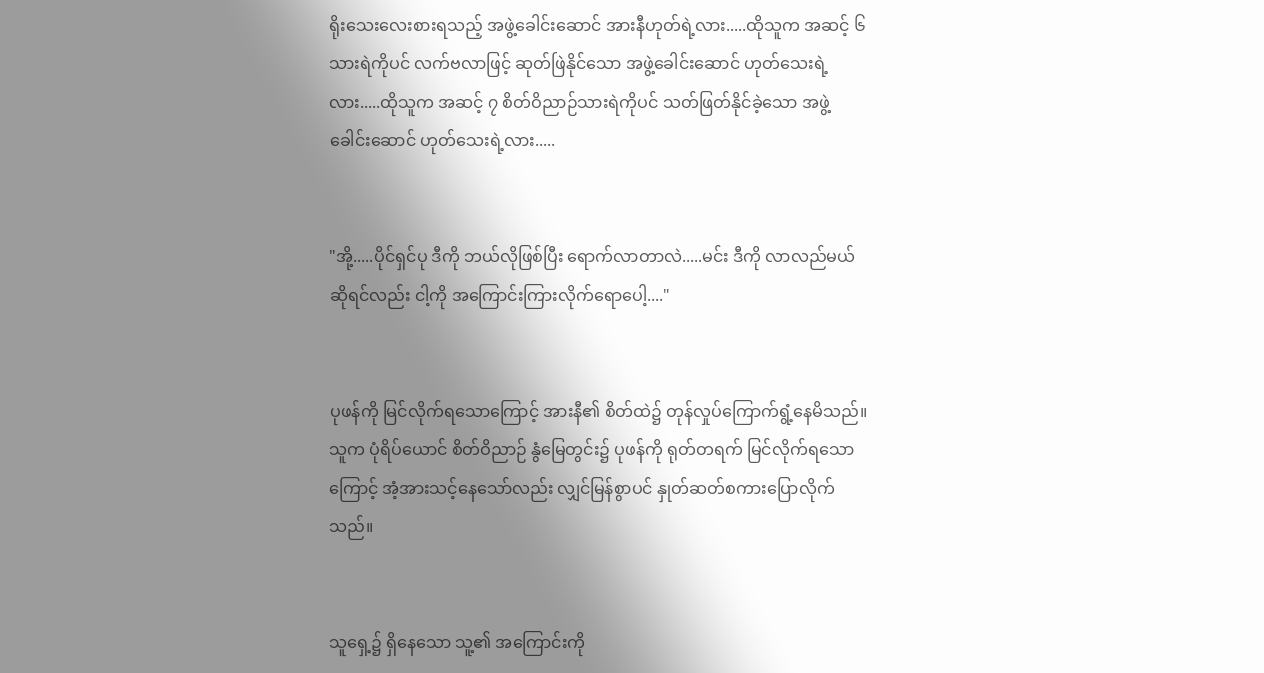ရိုးသေးလေးစားရသည့် အဖွဲ့ခေါင်းဆောင် အားနီဟုတ်ရဲ့လား.....ထိုသူက အဆင့် ၆ သားရဲကိုပင် လက်ဗလာဖြင့် ဆုတ်ဖြဲနိုင်သော အဖွဲ့ခေါင်းဆောင် ဟုတ်သေးရဲ့လား.....ထိုသူက အဆင့် ၇ စိတ်ဝိညာဉ်သားရဲကိုပင် သတ်ဖြတ်နိုင်ခဲ့သော အဖွဲ့ခေါင်းဆောင် ဟုတ်သေးရဲ့လား.....


"အို့.....ပိုင်ရှင်ပု ဒီကို ဘယ်လိုဖြစ်ပြီး ရောက်လာတာလဲ.....မင်း ဒီကို လာလည်မယ်ဆိုရင်လည်း ငါ့ကို အကြောင်းကြားလိုက်ရောပေါ့...."


ပုဖန်ကို မြင်လိုက်ရသောကြောင့် အားနီ၏ စိတ်ထဲ၌ တုန်လှုပ်ကြောက်ရွံ့နေမိသည်။သူက ပုံရိပ်ယောင် စိတ်ဝိညာဉ် နွံမြေတွင်း၌ ပုဖန်ကို ရုတ်တရက် မြင်လိုက်ရသောကြောင့် အံ့အားသင့်နေသော်လည်း လျှင်မြန်စွာပင် နှုတ်ဆတ်စကားပြောလိုက်သည်။


သူရှေ့၌ ရှိနေသော သူ့၏ အကြောင်းကို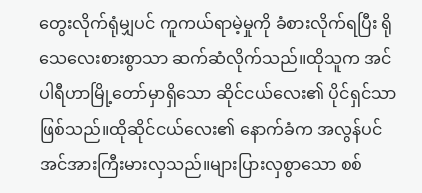တွေးလိုက်ရုံမျှပင် ကူကယ်ရာမဲ့မှုကို ခံစားလိုက်ရပြီး ရိုသေလေးစားစွာသာ ဆက်ဆံလိုက်သည်။ထိုသူက အင်ပါရီဟာမြို့တော်မှာရှိသော ဆိုင်ငယ်လေး၏ ပိုင်ရှင်သာဖြစ်သည်။ထိုဆိုင်ငယ်လေး၏ နောက်ခံက အလွန်ပင် အင်အားကြီးမားလှသည်။များပြားလှစွာသော စစ်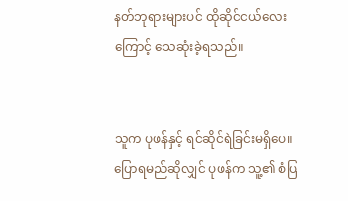နတ်ဘုရားများပင် ထိုဆိုင်ငယ်လေးကြောင့် သေဆုံးခဲ့ရသည်။


သူက ပုဖန်နှင့် ရင်ဆိုင်ရဲခြင်းမရှိပေ။ပြောရမည်ဆိုလျှင် ပုဖန်က သူ့၏ စံပြ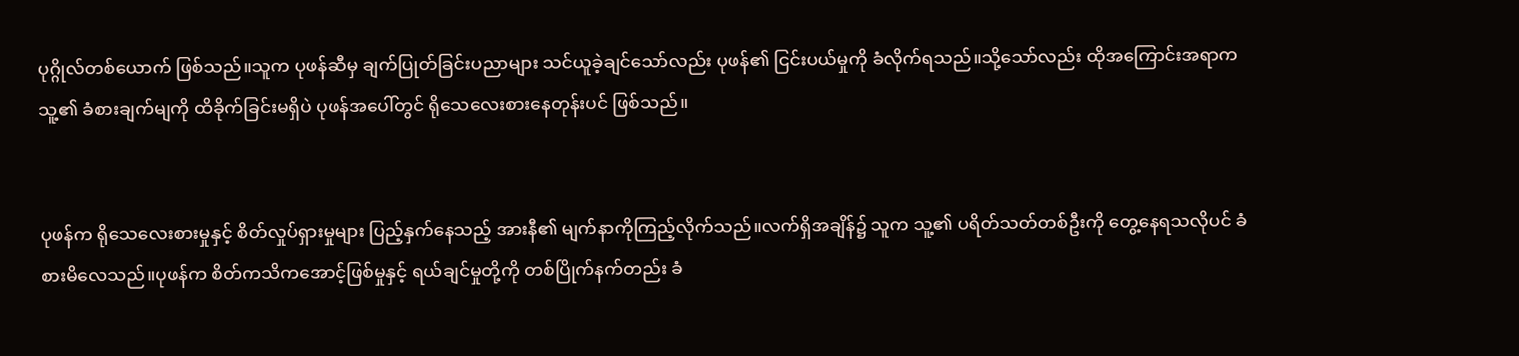ပုဂ္ဂိုလ်တစ်ယောက် ဖြစ်သည်။သူက ပုဖန်ဆီမှ ချက်ပြုတ်ခြင်းပညာများ သင်ယူခဲ့ချင်သော်လည်း ပုဖန်၏ ငြင်းပယ်မှုကို ခံလိုက်ရသည်။သို့သော်လည်း ထိုအကြောင်းအရာက သူ့၏ ခံစားချက်မျကို ထိခိုက်ခြင်းမရှိပဲ ပုဖန်အပေါ်တွင် ရိုသေလေးစားနေတုန်းပင် ဖြစ်သည်။


ပုဖန်က ရိုသေလေးစားမှုနှင့် စိတ်လှုပ်ရှားမှုများ ပြည့်နှက်နေသည့် အားနီ၏ မျက်နာကိုကြည့်လိုက်သည်။လက်ရှိအချိန်၌ သူက သူ့၏ ပရိတ်သတ်တစ်ဦးကို တွေ့နေရသလိုပင် ခံစားမိလေသည်။ပုဖန်က စိတ်ကသိကအောင့်ဖြစ်မှုနှင့် ရယ်ချင်မှုတို့ကို တစ်ပြိုက်နက်တည်း ခံ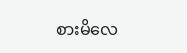စားမိလေ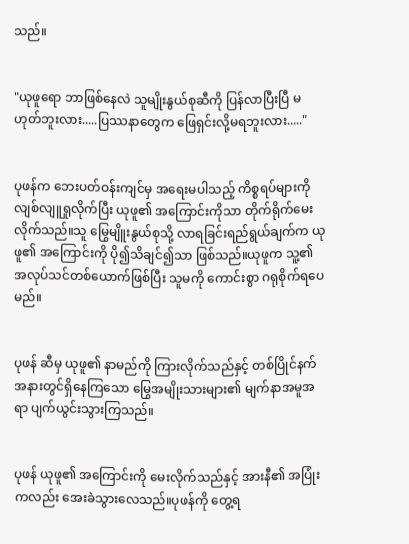သည်။


"ယုဖူရော ဘာဖြစ်နေလဲ သူမျိုးနွယ်စုဆီကို ပြန်လာပြီးပြီ မဟုတ်ဘူးလား.....ပြဿနာတွေက ဖြေရှင်းလို့မရဘူးလား....."


ပုဖန်က ဘေးပတ်ဝန်းကျင်မှ အရေးမပါသည့် ကိစ္စရပ်များကို လျစ်လျူရှုလိုက်ပြီး ယုဖူ၏ အကြောင်းကိုသာ တိုက်ရိုက်မေးလိုက်သည်။သူ မြွေမျိူးနွယ်စုသို့ လာရခြင်းရည်ရွယ်ချက်က ယုဖူ၏ အကြောင်းကို ပို၍သိချင်၍သာ ဖြစ်သည်။ယုဖူက သူ့၏ အလုပ်သင်တစ်ယောက်ဖြစ်ပြီး သူမကို ကောင်းစွာ ဂရုစိုက်ရပေမည်။


ပုဖန် ဆီမှ ယုဖူ၏ နာမည်ကို ကြားလိုက်သည်နှင့် တစ်ပြိုင်နက် အနားတွင်ရှိနေကြသော မြွေအမျိုးသားများ၏ မျက်နာအမူအရာ ပျက်ယွင်းသွားကြသည်။


ပုဖန် ယုဖူ၏ အကြောင်းကို မေးလိုက်သည်နှင့် အားနီ၏ အပြုံးကလည်း အေးခဲသွားလေသည်။ပုဖန်ကို တွေ့ရ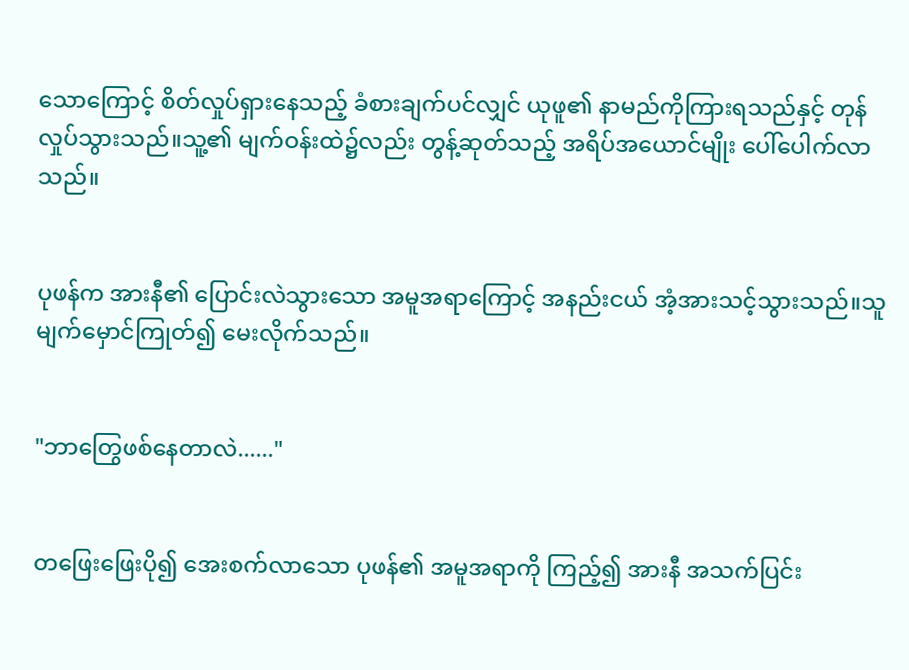သောကြောင့် စိတ်လှုပ်ရှားနေသည့် ခံစားချက်ပင်လျှင် ယုဖူ၏ နာမည်ကိုကြားရသည်နှင့် တုန်လှုပ်သွားသည်။သူ့၏ မျက်ဝန်းထဲ၌လည်း တွန့်ဆုတ်သည့် အရိပ်အယောင်မျိုး ပေါ်ပေါက်လာသည်။


ပုဖန်က အားနီ၏ ပြောင်းလဲသွားသော အမူအရာကြောင့် အနည်းငယ် အံ့အားသင့်သွားသည်။သူမျက်မှောင်ကြုတ်၍ မေးလိုက်သည်။


"ဘာတြွေဖစ်နေတာလဲ......"


တဖြေးဖြေးပို၍ အေးစက်လာသော ပုဖန်၏ အမူအရာကို ကြည့်၍ အားနီ အသက်ပြင်း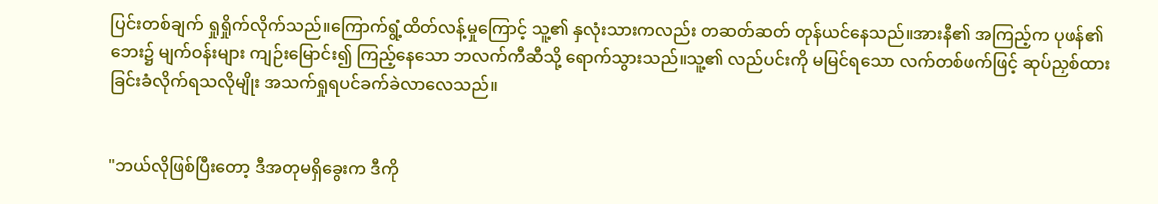ပြင်းတစ်ချက် ရှုရှိုက်လိုက်သည်။ကြောက်ရွံ့ထိတ်လန့်မှုကြောင့် သူ့၏ နှလုံးသားကလည်း တဆတ်ဆတ် တုန်ယင်နေသည်။အားနီ၏ အကြည့်က ပုဖန်၏ ဘေး၌ မျက်ဝန်းများ ကျဉ်းမြောင်း၍ ကြည့်နေသော ဘလက်ကီဆီသို့ ရောက်သွားသည်။သူ့၏ လည်ပင်းကို မမြင်ရသော လက်တစ်ဖက်ဖြင့် ဆုပ်ညှစ်ထားခြင်းခံလိုက်ရသလိုမျိုး အသက်ရှုရပင်ခက်ခဲလာလေသည်။


"ဘယ်လိုဖြစ်ပြီးတော့ ဒီအတုမရှိခွေးက ဒီကို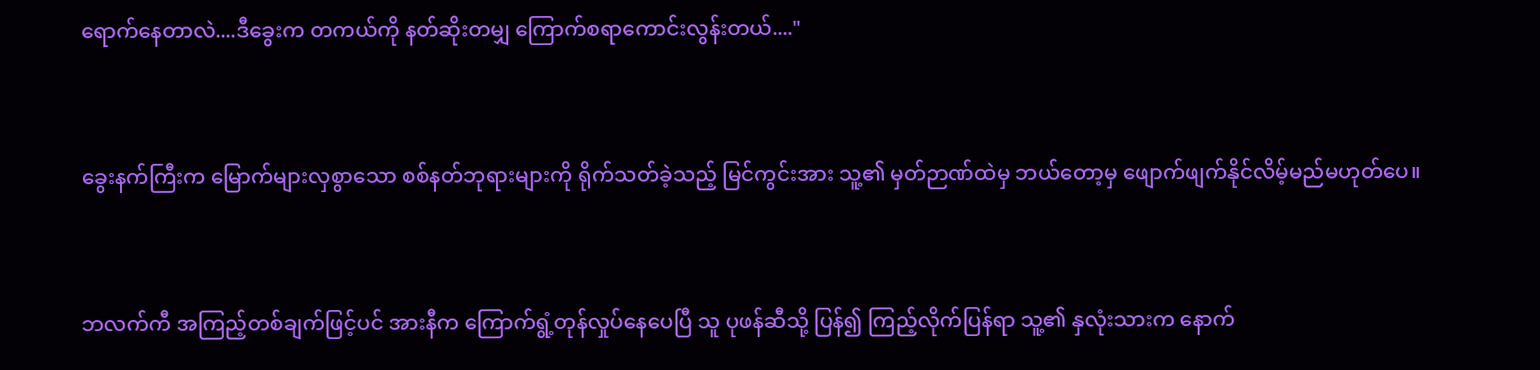ရောက်နေတာလဲ....ဒီခွေးက တကယ်ကို နတ်ဆိုးတမျှ ကြောက်စရာကောင်းလွန်းတယ်...."


ခွေးနက်ကြီးက မြောက်များလှစွာသော စစ်နတ်ဘုရားများကို ရိုက်သတ်ခဲ့သည့် မြင်ကွင်းအား သူ့၏ မှတ်ဉာဏ်ထဲမှ ဘယ်တော့မှ ဖျောက်ဖျက်နိုင်လိမ့်မည်မဟုတ်ပေ။


ဘလက်ကီ အကြည့်တစ်ချက်ဖြင့်ပင် အားနီက ကြောက်ရွံ့တုန်လှုပ်နေပေပြီ သူ ပုဖန်ဆီသို့ ပြန်၍ ကြည့်လိုက်ပြန်ရာ သူ့၏ နှလုံးသားက နောက်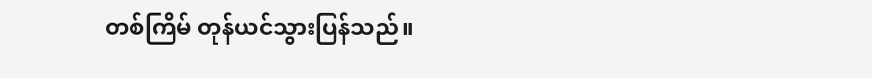တစ်ကြိမ် တုန်ယင်သွားပြန်သည်။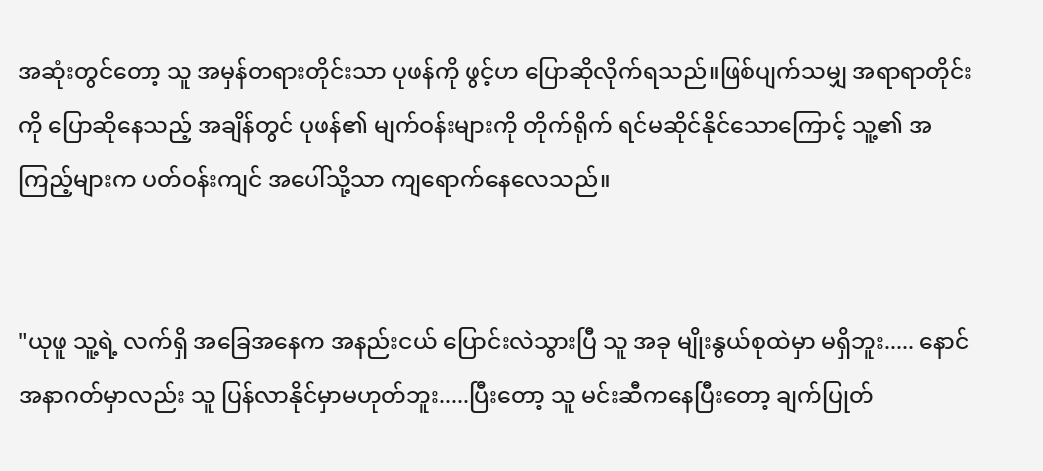အဆုံးတွင်တော့ သူ အမှန်တရားတိုင်းသာ ပုဖန်ကို ဖွင့်ဟ ပြောဆိုလိုက်ရသည်။ဖြစ်ပျက်သမျှ အရာရာတိုင်းကို ပြောဆိုနေသည့် အချိန်တွင် ပုဖန်၏ မျက်ဝန်းများကို တိုက်ရိုက် ရင်မဆိုင်နိုင်သောကြောင့် သူ့၏ အကြည့်များက ပတ်ဝန်းကျင် အပေါ်သို့သာ ကျရောက်နေလေသည်။


"ယုဖူ သူ့ရဲ့ လက်ရှိ အခြေအနေက အနည်းငယ် ပြောင်းလဲသွားပြီ သူ အခု မျိုးနွယ်စုထဲမှာ မရှိဘူး..... နောင်အနာဂတ်မှာလည်း သူ ပြန်လာနိုင်မှာမဟုတ်ဘူး.....ပြီးတော့ သူ မင်းဆီကနေပြီးတော့ ချက်ပြုတ်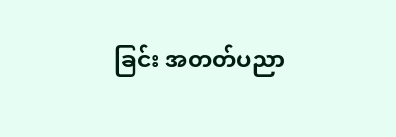ခြင်း အတတ်ပညာ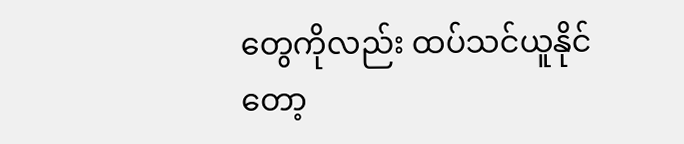တွေကိုလည်း ထပ်သင်ယူနိုင်တော့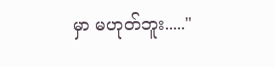မှာ မဟုတ်ဘူး....."